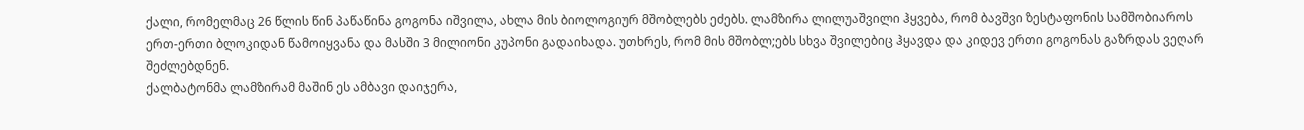ქალი, რომელმაც 26 წლის წინ პაწაწინა გოგონა იშვილა, ახლა მის ბიოლოგიურ მშობლებს ეძებს. ლამზირა ლილუაშვილი ჰყვება, რომ ბავშვი ზესტაფონის სამშობიაროს ერთ-ერთი ბლოკიდან წამოიყვანა და მასში 3 მილიონი კუპონი გადაიხადა. უთხრეს, რომ მის მშობლ;ებს სხვა შვილებიც ჰყავდა და კიდევ ერთი გოგონას გაზრდას ვეღარ შეძლებდნენ.
ქალბატონმა ლამზირამ მაშინ ეს ამბავი დაიჯერა,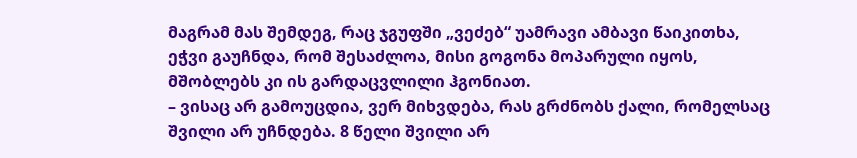მაგრამ მას შემდეგ, რაც ჯგუფში „ვეძებ“ უამრავი ამბავი წაიკითხა, ეჭვი გაუჩნდა, რომ შესაძლოა, მისი გოგონა მოპარული იყოს, მშობლებს კი ის გარდაცვლილი ჰგონიათ.
– ვისაც არ გამოუცდია, ვერ მიხვდება, რას გრძნობს ქალი, რომელსაც შვილი არ უჩნდება. 8 წელი შვილი არ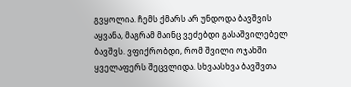გვყოლია. ჩემს ქმარს არ უნდოდა ბავშვის აყვანა, მაგრამ მაინც ვეძებდი გასაშვილებელ ბავშვს. ვფიქრობდი, რომ შვილი ოჯახში ყველაფერს შეცვლიდა. სხვაასხვა ბავშვთა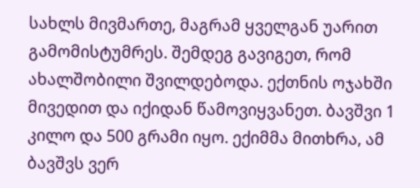სახლს მივმართე, მაგრამ ყველგან უარით გამომისტუმრეს. შემდეგ გავიგეთ, რომ ახალშობილი შვილდებოდა. ექთნის ოჯახში მივედით და იქიდან წამოვიყვანეთ. ბავშვი 1 კილო და 500 გრამი იყო. ექიმმა მითხრა, ამ ბავშვს ვერ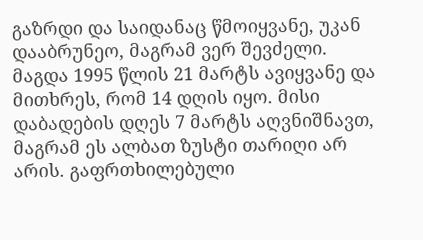გაზრდი და საიდანაც წმოიყვანე, უკან დააბრუნეო, მაგრამ ვერ შევძელი.
მაგდა 1995 წლის 21 მარტს ავიყვანე და მითხრეს, რომ 14 დღის იყო. მისი დაბადების დღეს 7 მარტს აღვნიშნავთ, მაგრამ ეს ალბათ ზუსტი თარიღი არ არის. გაფრთხილებული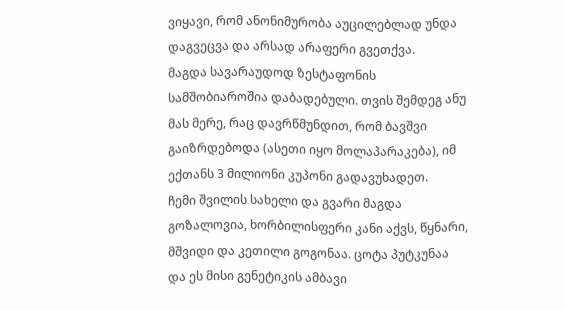ვიყავი, რომ ანონიმურობა აუცილებლად უნდა დაგვეცვა და არსად არაფერი გვეთქვა.
მაგდა სავარაუდოდ ზესტაფონის სამშობიაროშია დაბადებული. თვის შემდეგ ანუ მას მერე, რაც დავრწმუნდით, რომ ბავშვი გაიზრდებოდა (ასეთი იყო მოლაპარაკება), იმ ექთანს 3 მილიონი კუპონი გადავუხადეთ.
ჩემი შვილის სახელი და გვარი მაგდა გოზალოვია, ხორბილისფერი კანი აქვს, წყნარი, მშვიდი და კეთილი გოგონაა. ცოტა პუტკუნაა და ეს მისი გენეტიკის ამბავი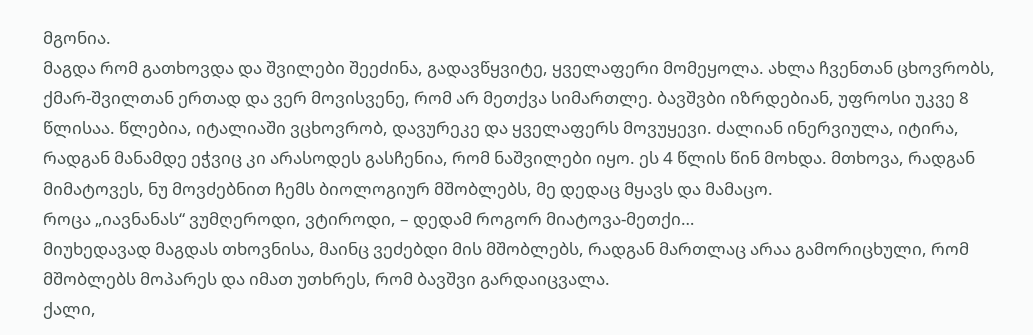მგონია.
მაგდა რომ გათხოვდა და შვილები შეეძინა, გადავწყვიტე, ყველაფერი მომეყოლა. ახლა ჩვენთან ცხოვრობს, ქმარ-შვილთან ერთად და ვერ მოვისვენე, რომ არ მეთქვა სიმართლე. ბავშვბი იზრდებიან, უფროსი უკვე 8 წლისაა. წლებია, იტალიაში ვცხოვრობ, დავურეკე და ყველაფერს მოვუყევი. ძალიან ინერვიულა, იტირა, რადგან მანამდე ეჭვიც კი არასოდეს გასჩენია, რომ ნაშვილები იყო. ეს 4 წლის წინ მოხდა. მთხოვა, რადგან მიმატოვეს, ნუ მოვძებნით ჩემს ბიოლოგიურ მშობლებს, მე დედაც მყავს და მამაცო.
როცა „იავნანას“ ვუმღეროდი, ვტიროდი, – დედამ როგორ მიატოვა-მეთქი…
მიუხედავად მაგდას თხოვნისა, მაინც ვეძებდი მის მშობლებს, რადგან მართლაც არაა გამორიცხული, რომ მშობლებს მოპარეს და იმათ უთხრეს, რომ ბავშვი გარდაიცვალა.
ქალი,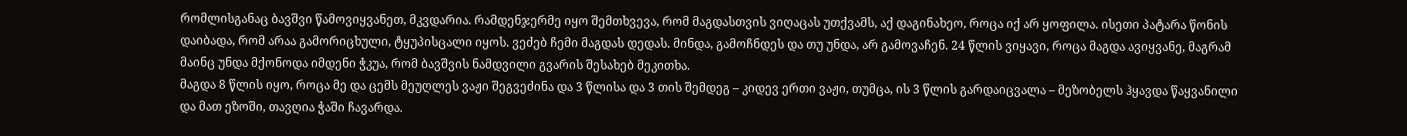რომლისგანაც ბავშვი წამოვიყვანეთ, მკვდარია. რამდენჯერმე იყო შემთხვევა, რომ მაგდასთვის ვიღაცას უთქვამს, აქ დაგინახეო, როცა იქ არ ყოფილა. ისეთი პატარა წონის დაიბადა, რომ არაა გამორიცხული, ტყუპისცალი იყოს. ვეძებ ჩემი მაგდას დედას. მინდა, გამოჩნდეს და თუ უნდა, არ გამოვაჩენ. 24 წლის ვიყავი, როცა მაგდა ავიყვანე, მაგრამ მაინც უნდა მქონოდა იმდენი ჭკუა, რომ ბავშვის ნამდვილი გვარის შესახებ მეკითხა.
მაგდა 8 წლის იყო, როცა მე და ცემს მეუღლეს ვაჟი შეგვეძინა და 3 წლისა და 3 თის შემდეგ – კიდევ ერთი ვაჟი, თუმცა, ის 3 წლის გარდაიცვალა – მეზობელს ჰყავდა წაყვანილი და მათ ეზოში, თავღია ჭაში ჩავარდა.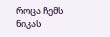როცა ჩემს ნიკას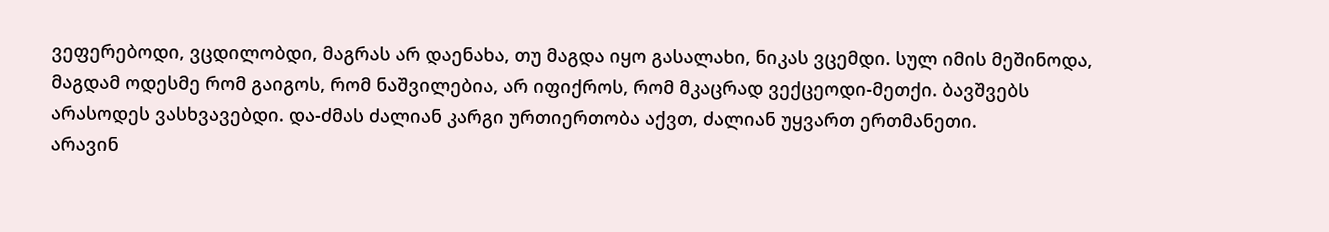ვეფერებოდი, ვცდილობდი, მაგრას არ დაენახა, თუ მაგდა იყო გასალახი, ნიკას ვცემდი. სულ იმის მეშინოდა, მაგდამ ოდესმე რომ გაიგოს, რომ ნაშვილებია, არ იფიქროს, რომ მკაცრად ვექცეოდი-მეთქი. ბავშვებს არასოდეს ვასხვავებდი. და-ძმას ძალიან კარგი ურთიერთობა აქვთ, ძალიან უყვართ ერთმანეთი.
არავინ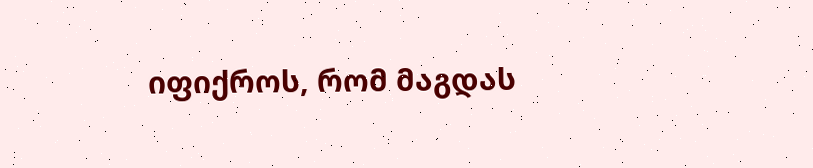იფიქროს, რომ მაგდას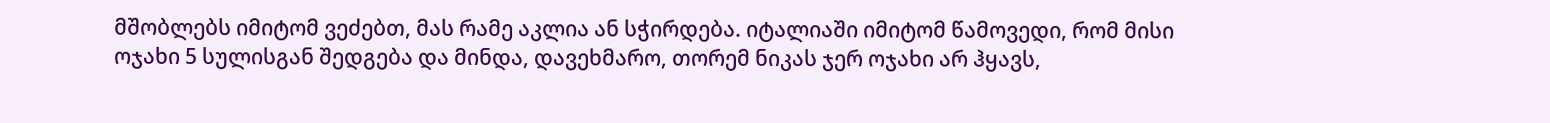მშობლებს იმიტომ ვეძებთ, მას რამე აკლია ან სჭირდება. იტალიაში იმიტომ წამოვედი, რომ მისი ოჯახი 5 სულისგან შედგება და მინდა, დავეხმარო, თორემ ნიკას ჯერ ოჯახი არ ჰყავს,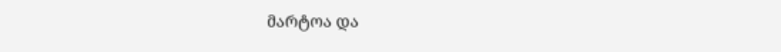მარტოა და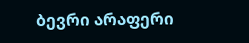ბევრი არაფერი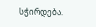სჭირდება.